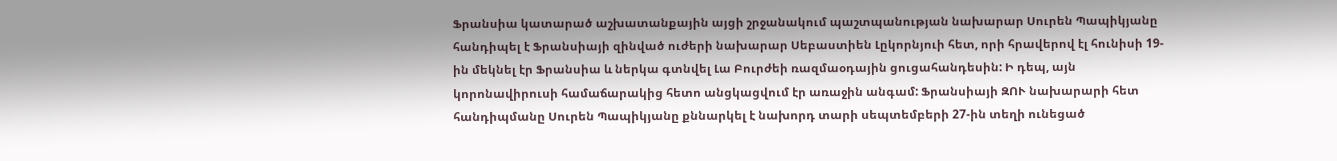Ֆրանսիա կատարած աշխատանքային այցի շրջանակում պաշտպանության նախարար Սուրեն Պապիկյանը հանդիպել է Ֆրանսիայի զինված ուժերի նախարար Սեբաստիեն Լըկորնյուի հետ, որի հրավերով էլ հունիսի 19-ին մեկնել էր Ֆրանսիա և ներկա գտնվել Լա Բուրժեի ռազմաօդային ցուցահանդեսին: Ի դեպ, այն կորոնավիրուսի համաճարակից հետո անցկացվում էր առաջին անգամ: Ֆրանսիայի ԶՈՒ նախարարի հետ հանդիպմանը Սուրեն Պապիկյանը քննարկել է նախորդ տարի սեպտեմբերի 27-ին տեղի ունեցած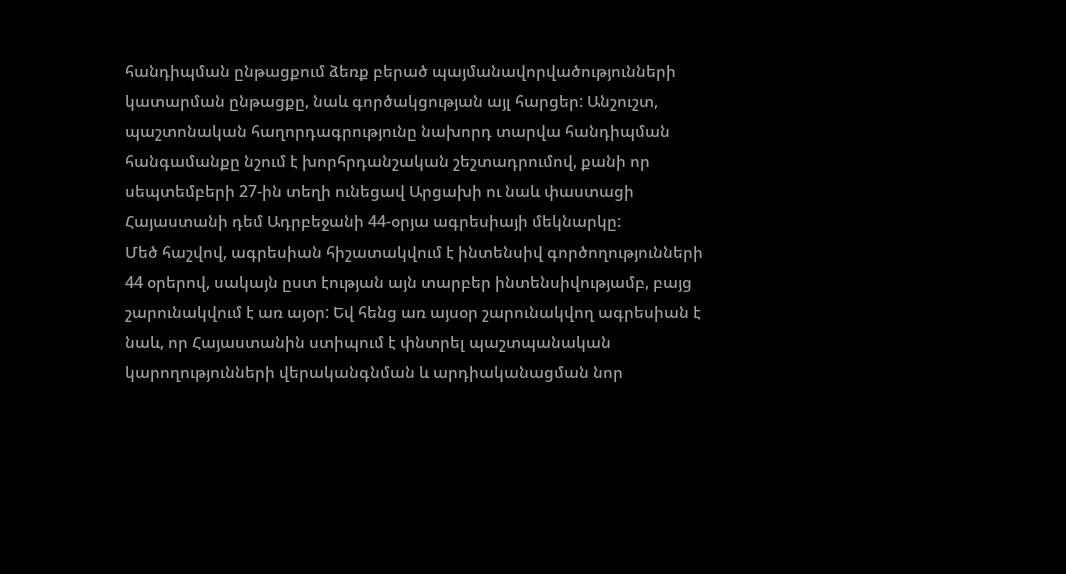հանդիպման ընթացքում ձեռք բերած պայմանավորվածությունների կատարման ընթացքը, նաև գործակցության այլ հարցեր: Անշուշտ, պաշտոնական հաղորդագրությունը նախորդ տարվա հանդիպման հանգամանքը նշում է խորհրդանշական շեշտադրումով, քանի որ սեպտեմբերի 27-ին տեղի ունեցավ Արցախի ու նաև փաստացի Հայաստանի դեմ Ադրբեջանի 44-օրյա ագրեսիայի մեկնարկը:
Մեծ հաշվով, ագրեսիան հիշատակվում է ինտենսիվ գործողությունների 44 օրերով, սակայն ըստ էության այն տարբեր ինտենսիվությամբ, բայց շարունակվում է առ այօր: Եվ հենց առ այսօր շարունակվող ագրեսիան է նաև, որ Հայաստանին ստիպում է փնտրել պաշտպանական կարողությունների վերականգնման և արդիականացման նոր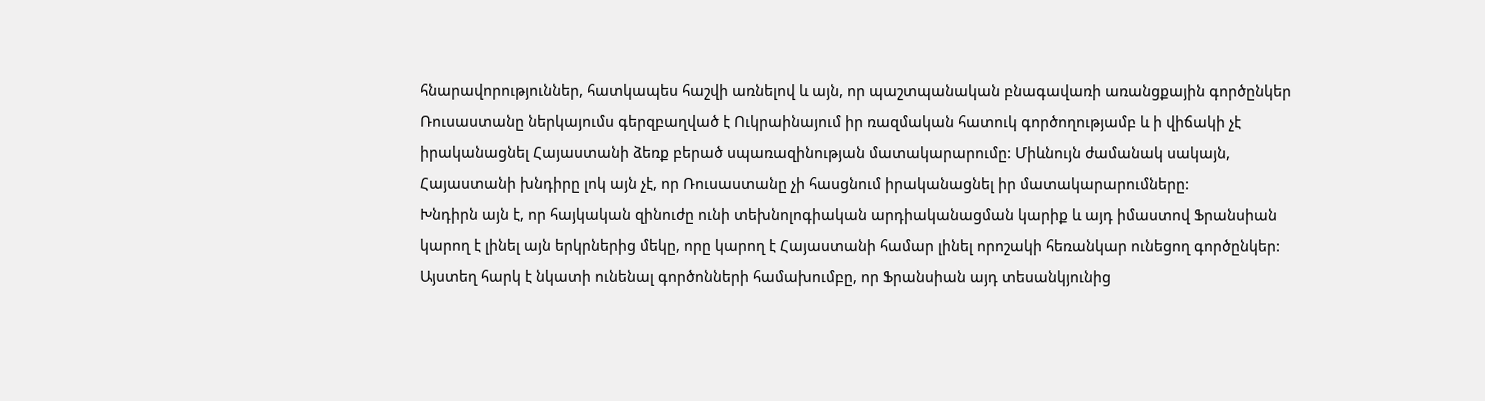հնարավորություններ, հատկապես հաշվի առնելով և այն, որ պաշտպանական բնագավառի առանցքային գործընկեր Ռուսաստանը ներկայումս գերզբաղված է Ուկրաինայում իր ռազմական հատուկ գործողությամբ և ի վիճակի չէ իրականացնել Հայաստանի ձեռք բերած սպառազինության մատակարարումը: Միևնույն ժամանակ սակայն, Հայաստանի խնդիրը լոկ այն չէ, որ Ռուսաստանը չի հասցնում իրականացնել իր մատակարարումները:
Խնդիրն այն է, որ հայկական զինուժը ունի տեխնոլոգիական արդիականացման կարիք և այդ իմաստով Ֆրանսիան կարող է լինել այն երկրներից մեկը, որը կարող է Հայաստանի համար լինել որոշակի հեռանկար ունեցող գործընկեր: Այստեղ հարկ է նկատի ունենալ գործոնների համախումբը, որ Ֆրանսիան այդ տեսանկյունից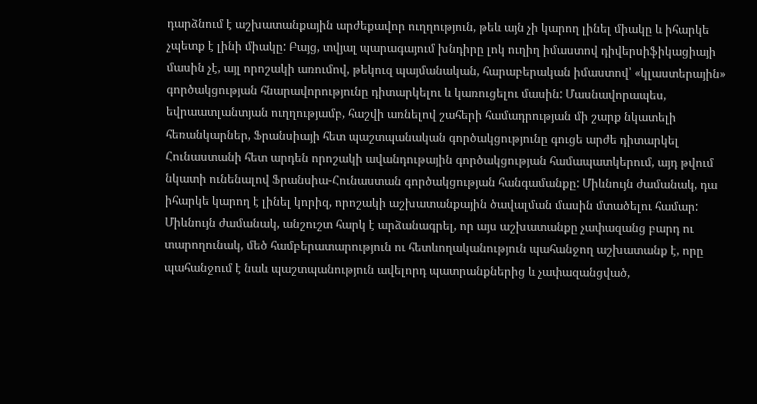դարձնում է աշխատանքային արժեքավոր ուղղություն, թեև այն չի կարող լինել միակը և իհարկե չպետք է լինի միակը: Բայց, տվյալ պարագայում խնդիրը լոկ ուղիղ իմաստով դիվերսիֆիկացիայի մասին չէ, այլ որոշակի առումով, թեկուզ պայմանական, հարաբերական իմաստով՝ «կլաստերային» գործակցության հնարավորությունը դիտարկելու և կառուցելու մասին: Մասնավորապես, եվրաատլանտյան ուղղությամբ, հաշվի առնելով շահերի համադրության մի շարք նկատելի հեռանկարներ, Ֆրանսիայի հետ պաշտպանական գործակցությունը գուցե արժե դիտարկել Հունաստանի հետ արդեն որոշակի ավանդութային գործակցության համապատկերում, այդ թվում նկատի ունենալով Ֆրանսիա-Հունաստան գործակցության հանգամանքը: Միևնույն ժամանակ, դա իհարկե կարող է լինել կորիզ, որոշակի աշխատանքային ծավալման մասին մտածելու համար: Միևնույն ժամանակ, անշուշտ հարկ է արձանագրել, որ այս աշխատանքը չափազանց բարդ ու տարողունակ, մեծ համբերատարություն ու հետևողականություն պահանջող աշխատանք է, որը պահանջում է նաև պաշտպանություն ավելորդ պատրանքներից և չափազանցված,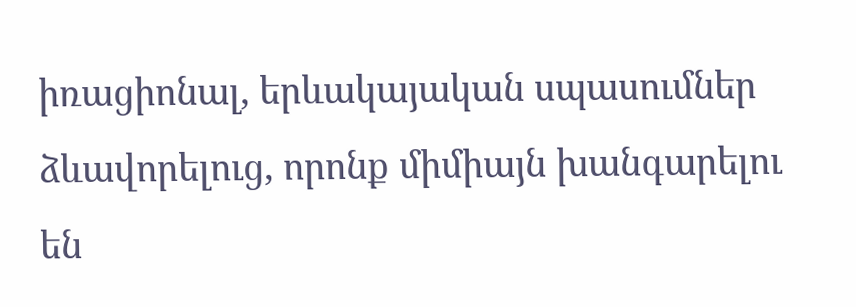իռացիոնալ, երևակայական սպասումներ ձևավորելուց, որոնք միմիայն խանգարելու են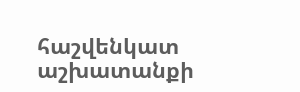հաշվենկատ աշխատանքի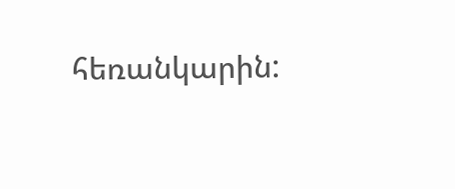հեռանկարին: